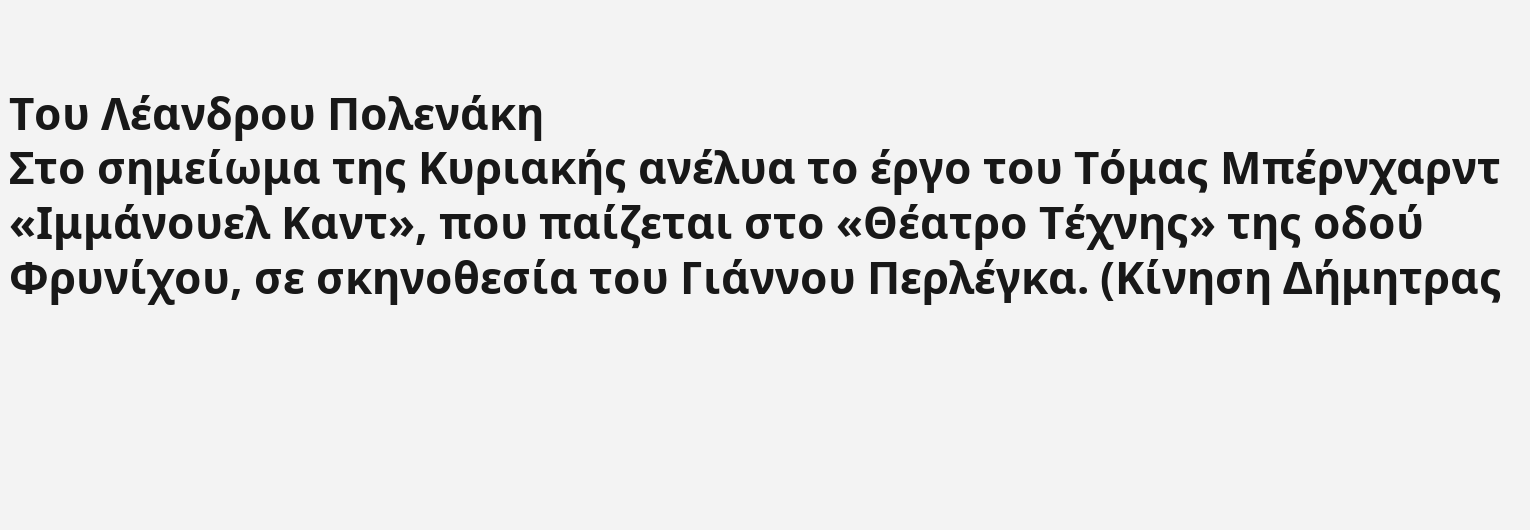Του Λέανδρου Πολενάκη
Στο σημείωμα της Κυριακής ανέλυα το έργο του Τόμας Μπέρνχαρντ «Ιμμάνουελ Καντ», που παίζεται στο «Θέατρο Τέχνης» της οδού Φρυνίχου, σε σκηνοθεσία του Γιάννου Περλέγκα. (Κίνηση Δήμητρας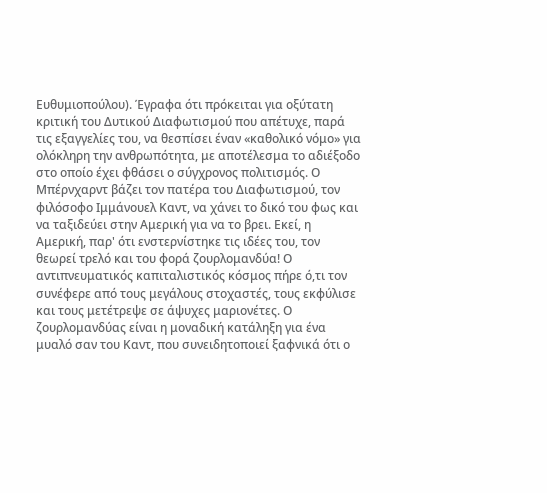Ευθυμιοπούλου). Έγραφα ότι πρόκειται για οξύτατη κριτική του Δυτικού Διαφωτισμού που απέτυχε, παρά τις εξαγγελίες του, να θεσπίσει έναν «καθολικό νόμο» για ολόκληρη την ανθρωπότητα, με αποτέλεσμα το αδιέξοδο στο οποίο έχει φθάσει ο σύγχρονος πολιτισμός. Ο Μπέρνχαρντ βάζει τον πατέρα του Διαφωτισμού, τον φιλόσοφο Ιμμάνουελ Καντ, να χάνει το δικό του φως και να ταξιδεύει στην Αμερική για να το βρει. Εκεί, η Αμερική, παρ' ότι ενστερνίστηκε τις ιδέες του, τον θεωρεί τρελό και του φορά ζουρλομανδύα! Ο αντιπνευματικός καπιταλιστικός κόσμος πήρε ό,τι τον συνέφερε από τους μεγάλους στοχαστές, τους εκφύλισε και τους μετέτρεψε σε άψυχες μαριονέτες. Ο ζουρλομανδύας είναι η μοναδική κατάληξη για ένα μυαλό σαν του Καντ, που συνειδητοποιεί ξαφνικά ότι ο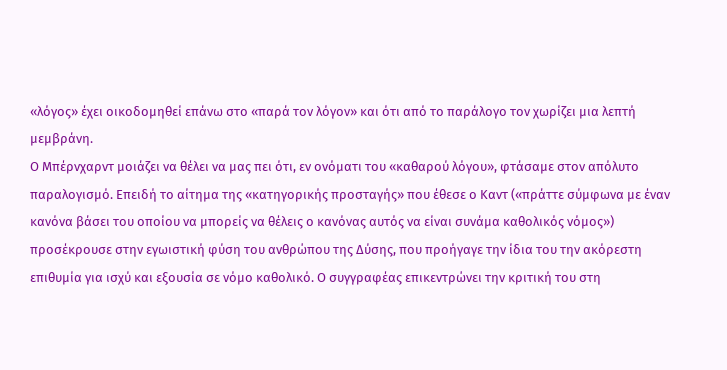«λόγος» έχει οικοδομηθεί επάνω στο «παρά τον λόγον» και ότι από το παράλογο τον χωρίζει μια λεπτή μεμβράνη.
Ο Μπέρνχαρντ μοιάζει να θέλει να μας πει ότι, εν ονόματι του «καθαρού λόγου», φτάσαμε στον απόλυτο παραλογισμό. Επειδή το αίτημα της «κατηγορικής προσταγής» που έθεσε ο Καντ («πράττε σύμφωνα με έναν κανόνα βάσει του οποίου να μπορείς να θέλεις ο κανόνας αυτός να είναι συνάμα καθολικός νόμος») προσέκρουσε στην εγωιστική φύση του ανθρώπου της Δύσης, που προήγαγε την ίδια του την ακόρεστη επιθυμία για ισχύ και εξουσία σε νόμο καθολικό. Ο συγγραφέας επικεντρώνει την κριτική του στη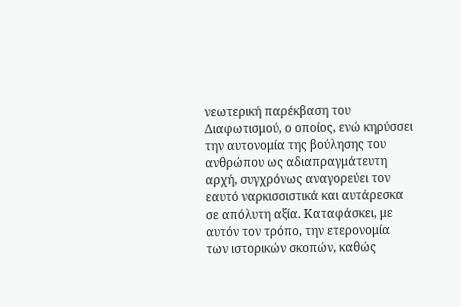νεωτερική παρέκβαση του Διαφωτισμού, ο οποίος, ενώ κηρύσσει την αυτονομία της βούλησης του ανθρώπου ως αδιαπραγμάτευτη αρχή, συγχρόνως αναγορεύει τον εαυτό ναρκισσιστικά και αυτάρεσκα σε απόλυτη αξία. Καταφάσκει, με αυτόν τον τρόπο, την ετερονομία των ιστορικών σκοπών, καθώς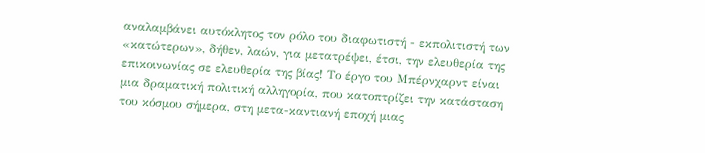αναλαμβάνει αυτόκλητος τον ρόλο του διαφωτιστή - εκπολιτιστή των «κατώτερων», δήθεν, λαών, για μετατρέψει, έτσι, την ελευθερία της επικοινωνίας σε ελευθερία της βίας! Το έργο του Μπέρνχαρντ είναι μια δραματική πολιτική αλληγορία, που κατοπτρίζει την κατάσταση του κόσμου σήμερα, στη μετα-καντιανή εποχή μιας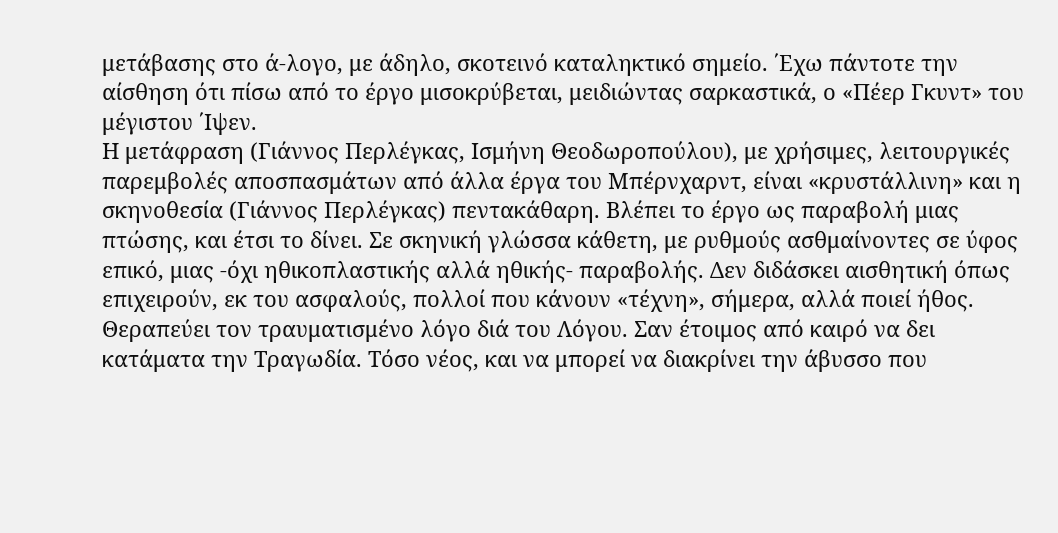μετάβασης στο ά-λογο, με άδηλο, σκοτεινό καταληκτικό σημείο. ΄Εχω πάντοτε την αίσθηση ότι πίσω από το έργο μισοκρύβεται, μειδιώντας σαρκαστικά, ο «Πέερ Γκυντ» του μέγιστου ΄Ιψεν.
Η μετάφραση (Γιάννος Περλέγκας, Ισμήνη Θεοδωροπούλου), με χρήσιμες, λειτουργικές παρεμβολές αποσπασμάτων από άλλα έργα του Μπέρνχαρντ, είναι «κρυστάλλινη» και η σκηνοθεσία (Γιάννος Περλέγκας) πεντακάθαρη. Βλέπει το έργο ως παραβολή μιας πτώσης, και έτσι το δίνει. Σε σκηνική γλώσσα κάθετη, με ρυθμούς ασθμαίνοντες σε ύφος επικό, μιας -όχι ηθικοπλαστικής αλλά ηθικής- παραβολής. Δεν διδάσκει αισθητική όπως επιχειρούν, εκ του ασφαλούς, πολλοί που κάνουν «τέχνη», σήμερα, αλλά ποιεί ήθος. Θεραπεύει τον τραυματισμένο λόγο διά του Λόγου. Σαν έτοιμος από καιρό να δει κατάματα την Τραγωδία. Τόσο νέος, και να μπορεί να διακρίνει την άβυσσο που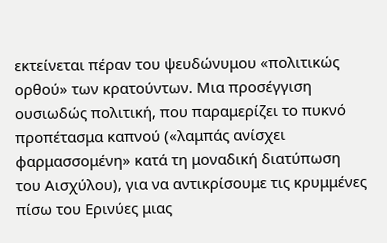εκτείνεται πέραν του ψευδώνυμου «πολιτικώς ορθού» των κρατούντων. Μια προσέγγιση ουσιωδώς πολιτική, που παραμερίζει το πυκνό προπέτασμα καπνού («λαμπάς ανίσχει φαρμασσομένη» κατά τη μοναδική διατύπωση του Αισχύλου), για να αντικρίσουμε τις κρυμμένες πίσω του Ερινύες μιας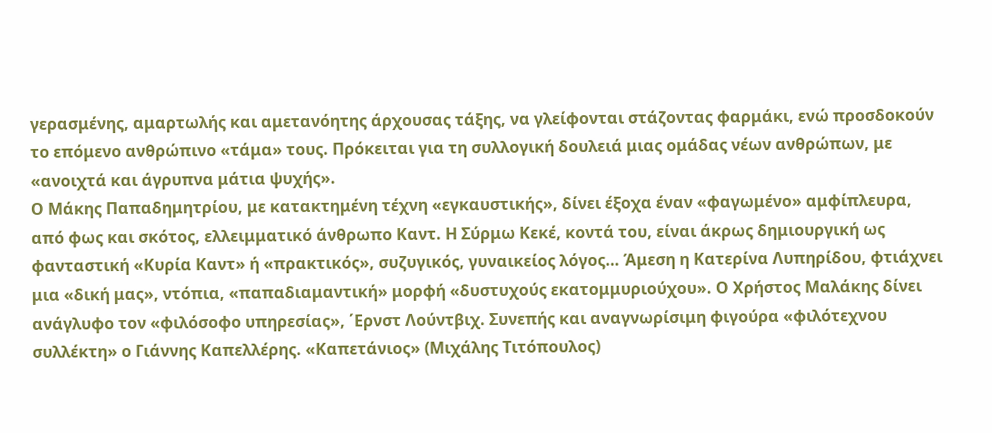γερασμένης, αμαρτωλής και αμετανόητης άρχουσας τάξης, να γλείφονται στάζοντας φαρμάκι, ενώ προσδοκούν το επόμενο ανθρώπινο «τάμα» τους. Πρόκειται για τη συλλογική δουλειά μιας ομάδας νέων ανθρώπων, με «ανοιχτά και άγρυπνα μάτια ψυχής».
Ο Μάκης Παπαδημητρίου, με κατακτημένη τέχνη «εγκαυστικής», δίνει έξοχα έναν «φαγωμένο» αμφίπλευρα, από φως και σκότος, ελλειμματικό άνθρωπο Καντ. Η Σύρμω Κεκέ, κοντά του, είναι άκρως δημιουργική ως φανταστική «Κυρία Καντ» ή «πρακτικός», συζυγικός, γυναικείος λόγος… Άμεση η Κατερίνα Λυπηρίδου, φτιάχνει μια «δική μας», ντόπια, «παπαδιαμαντική» μορφή «δυστυχούς εκατομμυριούχου». Ο Χρήστος Μαλάκης δίνει ανάγλυφο τον «φιλόσοφο υπηρεσίας», ΄Ερνστ Λούντβιχ. Συνεπής και αναγνωρίσιμη φιγούρα «φιλότεχνου συλλέκτη» ο Γιάννης Καπελλέρης. «Καπετάνιος» (Μιχάλης Τιτόπουλος)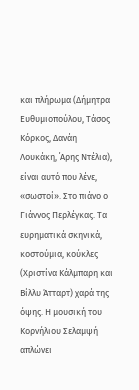και πλήρωμα (Δήμητρα Ευθυμιοπούλου, Τάσος Κόρκος, Δανάη Λουκάκη, ΄Αρης Ντέλια), είναι αυτό που λένε, «σωστοί». Στο πιάνο ο Γιάννος Περλέγκας. Τα ευρηματικά σκηνικά, κοστούμια, κούκλες (Χριστίνα Κάλμπαρη και Βίλλυ Άτταρτ) χαρά της όψης. Η μουσική του Κορνήλιου Σελαμψή απλώνει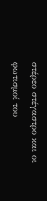στέρεο στέγαστρο και οι φωτισμοί του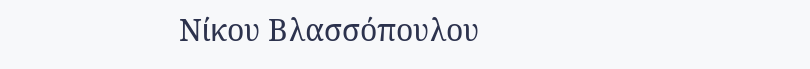Νίκου Βλασσόπουλου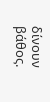δίνουν βάθος.